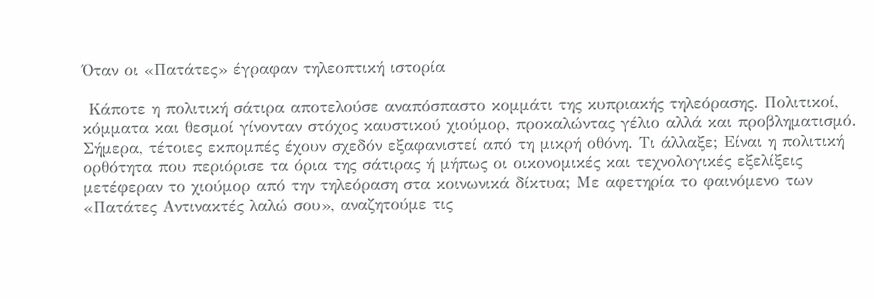Όταν οι «Πατάτες» έγραφαν τηλεοπτική ιστορία

 Κάποτε η πολιτική σάτιρα αποτελούσε αναπόσπαστο κομμάτι της κυπριακής τηλεόρασης. Πολιτικοί, κόμματα και θεσμοί γίνονταν στόχος καυστικού χιούμορ, προκαλώντας γέλιο αλλά και προβληματισμό. Σήμερα, τέτοιες εκπομπές έχουν σχεδόν εξαφανιστεί από τη μικρή οθόνη. Τι άλλαξε; Είναι η πολιτική ορθότητα που περιόρισε τα όρια της σάτιρας ή μήπως οι οικονομικές και τεχνολογικές εξελίξεις μετέφεραν το χιούμορ από την τηλεόραση στα κοινωνικά δίκτυα; Με αφετηρία το φαινόμενο των «Πατάτες Αντινακτές λαλώ σου», αναζητούμε τις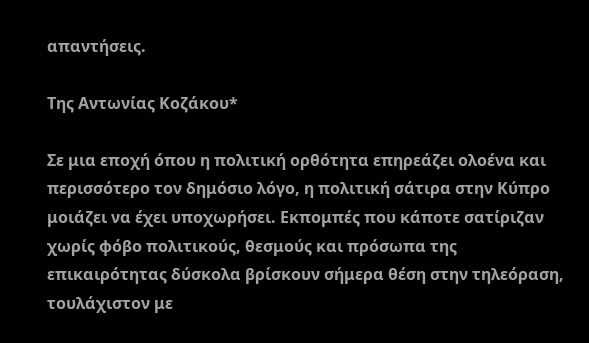απαντήσεις.

Της Αντωνίας Κοζάκου*

Σε μια εποχή όπου η πολιτική ορθότητα επηρεάζει ολοένα και περισσότερο τον δημόσιο λόγο, η πολιτική σάτιρα στην Κύπρο μοιάζει να έχει υποχωρήσει. Εκπομπές που κάποτε σατίριζαν χωρίς φόβο πολιτικούς, θεσμούς και πρόσωπα της επικαιρότητας δύσκολα βρίσκουν σήμερα θέση στην τηλεόραση, τουλάχιστον με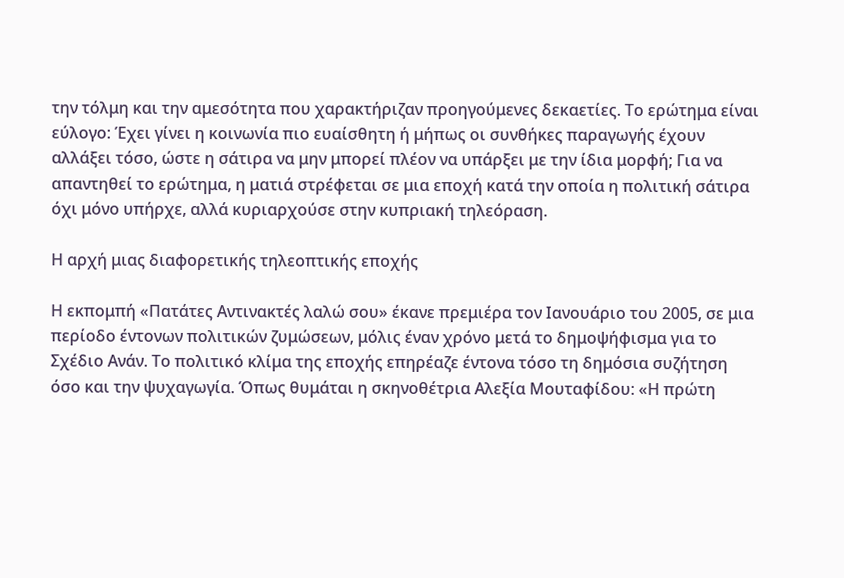την τόλμη και την αμεσότητα που χαρακτήριζαν προηγούμενες δεκαετίες. Το ερώτημα είναι εύλογο: Έχει γίνει η κοινωνία πιο ευαίσθητη ή μήπως οι συνθήκες παραγωγής έχουν αλλάξει τόσο, ώστε η σάτιρα να μην μπορεί πλέον να υπάρξει με την ίδια μορφή; Για να απαντηθεί το ερώτημα, η ματιά στρέφεται σε μια εποχή κατά την οποία η πολιτική σάτιρα όχι μόνο υπήρχε, αλλά κυριαρχούσε στην κυπριακή τηλεόραση.

Η αρχή μιας διαφορετικής τηλεοπτικής εποχής

Η εκπομπή «Πατάτες Αντινακτές λαλώ σου» έκανε πρεμιέρα τον Ιανουάριο του 2005, σε μια περίοδο έντονων πολιτικών ζυμώσεων, μόλις έναν χρόνο μετά το δημοψήφισμα για το Σχέδιο Ανάν. Το πολιτικό κλίμα της εποχής επηρέαζε έντονα τόσο τη δημόσια συζήτηση όσο και την ψυχαγωγία. Όπως θυμάται η σκηνοθέτρια Αλεξία Μουταφίδου: «Η πρώτη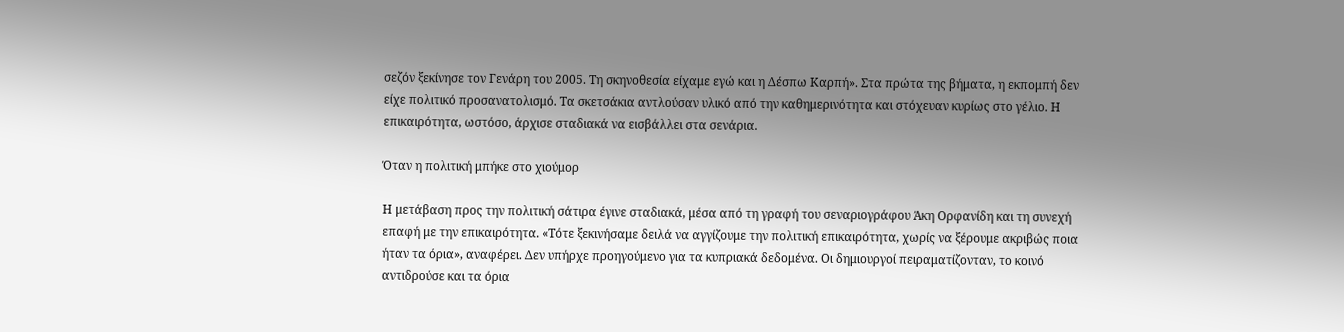σεζόν ξεκίνησε τον Γενάρη του 2005. Τη σκηνοθεσία είχαμε εγώ και η Δέσπω Καρπή». Στα πρώτα της βήματα, η εκπομπή δεν είχε πολιτικό προσανατολισμό. Τα σκετσάκια αντλούσαν υλικό από την καθημερινότητα και στόχευαν κυρίως στο γέλιο. Η επικαιρότητα, ωστόσο, άρχισε σταδιακά να εισβάλλει στα σενάρια.

Όταν η πολιτική μπήκε στο χιούμορ

Η μετάβαση προς την πολιτική σάτιρα έγινε σταδιακά, μέσα από τη γραφή του σεναριογράφου Άκη Ορφανίδη και τη συνεχή επαφή με την επικαιρότητα. «Τότε ξεκινήσαμε δειλά να αγγίζουμε την πολιτική επικαιρότητα, χωρίς να ξέρουμε ακριβώς ποια ήταν τα όρια», αναφέρει. Δεν υπήρχε προηγούμενο για τα κυπριακά δεδομένα. Οι δημιουργοί πειραματίζονταν, το κοινό αντιδρούσε και τα όρια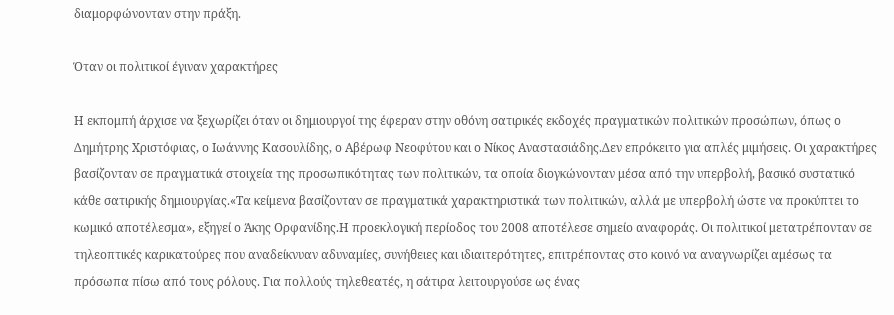διαμορφώνονταν στην πράξη.

Όταν οι πολιτικοί έγιναν χαρακτήρες

Η εκπομπή άρχισε να ξεχωρίζει όταν οι δημιουργοί της έφεραν στην οθόνη σατιρικές εκδοχές πραγματικών πολιτικών προσώπων, όπως ο Δημήτρης Χριστόφιας, ο Ιωάννης Κασουλίδης, ο Αβέρωφ Νεοφύτου και ο Νίκος Αναστασιάδης.Δεν επρόκειτο για απλές μιμήσεις. Οι χαρακτήρες βασίζονταν σε πραγματικά στοιχεία της προσωπικότητας των πολιτικών, τα οποία διογκώνονταν μέσα από την υπερβολή, βασικό συστατικό κάθε σατιρικής δημιουργίας.«Τα κείμενα βασίζονταν σε πραγματικά χαρακτηριστικά των πολιτικών, αλλά με υπερβολή ώστε να προκύπτει το κωμικό αποτέλεσμα», εξηγεί ο Άκης Ορφανίδης.Η προεκλογική περίοδος του 2008 αποτέλεσε σημείο αναφοράς. Οι πολιτικοί μετατρέπονταν σε τηλεοπτικές καρικατούρες που αναδείκνυαν αδυναμίες, συνήθειες και ιδιαιτερότητες, επιτρέποντας στο κοινό να αναγνωρίζει αμέσως τα πρόσωπα πίσω από τους ρόλους. Για πολλούς τηλεθεατές, η σάτιρα λειτουργούσε ως ένας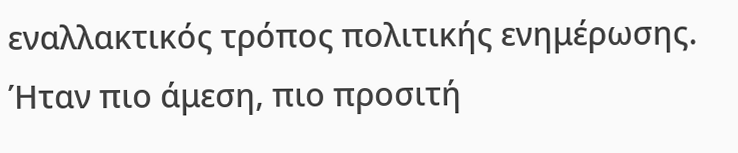εναλλακτικός τρόπος πολιτικής ενημέρωσης. Ήταν πιο άμεση, πιο προσιτή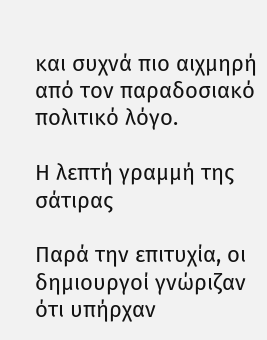και συχνά πιο αιχμηρή από τον παραδοσιακό πολιτικό λόγο.

Η λεπτή γραμμή της σάτιρας

Παρά την επιτυχία, οι δημιουργοί γνώριζαν ότι υπήρχαν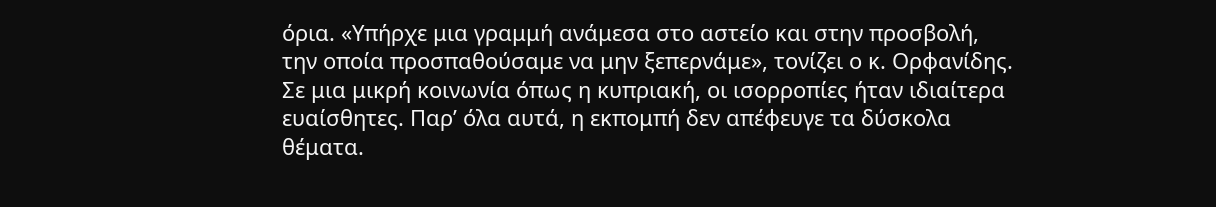όρια. «Υπήρχε μια γραμμή ανάμεσα στο αστείο και στην προσβολή, την οποία προσπαθούσαμε να μην ξεπερνάμε», τονίζει ο κ. Ορφανίδης. Σε μια μικρή κοινωνία όπως η κυπριακή, οι ισορροπίες ήταν ιδιαίτερα ευαίσθητες. Παρ’ όλα αυτά, η εκπομπή δεν απέφευγε τα δύσκολα θέματα.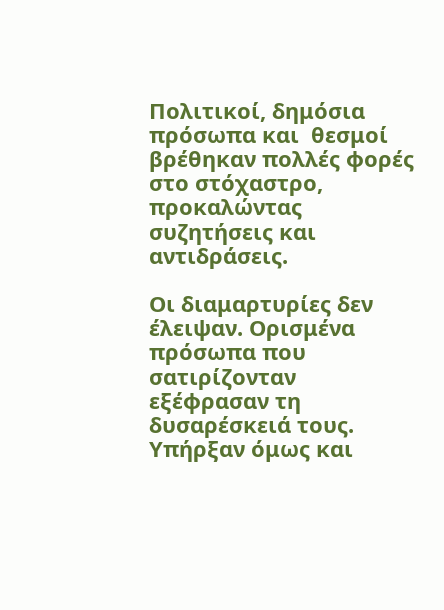Πολιτικοί, δημόσια πρόσωπα και  θεσμοί βρέθηκαν πολλές φορές στο στόχαστρο, προκαλώντας συζητήσεις και αντιδράσεις.

Οι διαμαρτυρίες δεν έλειψαν. Ορισμένα πρόσωπα που σατιρίζονταν εξέφρασαν τη δυσαρέσκειά τους. Υπήρξαν όμως και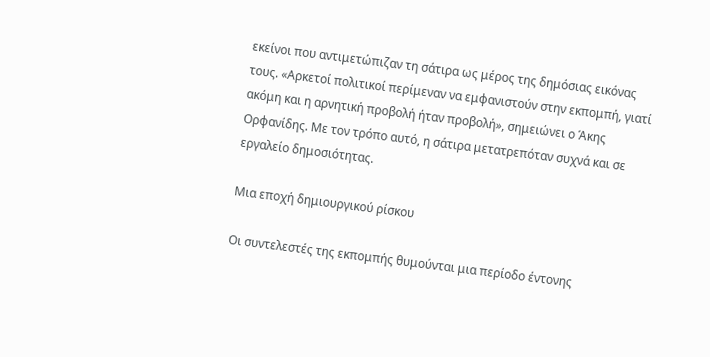εκείνοι που αντιμετώπιζαν τη σάτιρα ως μέρος της δημόσιας εικόνας τους. «Αρκετοί πολιτικοί περίμεναν να εμφανιστούν στην εκπομπή, γιατί ακόμη και η αρνητική προβολή ήταν προβολή», σημειώνει ο Άκης Ορφανίδης. Με τον τρόπο αυτό, η σάτιρα μετατρεπόταν συχνά και σε εργαλείο δημοσιότητας.

Μια εποχή δημιουργικού ρίσκου

Οι συντελεστές της εκπομπής θυμούνται μια περίοδο έντονης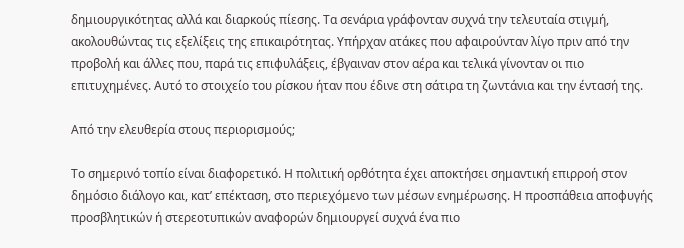δημιουργικότητας αλλά και διαρκούς πίεσης. Τα σενάρια γράφονταν συχνά την τελευταία στιγμή, ακολουθώντας τις εξελίξεις της επικαιρότητας. Υπήρχαν ατάκες που αφαιρούνταν λίγο πριν από την προβολή και άλλες που, παρά τις επιφυλάξεις, έβγαιναν στον αέρα και τελικά γίνονταν οι πιο επιτυχημένες. Αυτό το στοιχείο του ρίσκου ήταν που έδινε στη σάτιρα τη ζωντάνια και την έντασή της.

Από την ελευθερία στους περιορισμούς;

Το σημερινό τοπίο είναι διαφορετικό. Η πολιτική ορθότητα έχει αποκτήσει σημαντική επιρροή στον δημόσιο διάλογο και, κατ’ επέκταση, στο περιεχόμενο των μέσων ενημέρωσης. Η προσπάθεια αποφυγής προσβλητικών ή στερεοτυπικών αναφορών δημιουργεί συχνά ένα πιο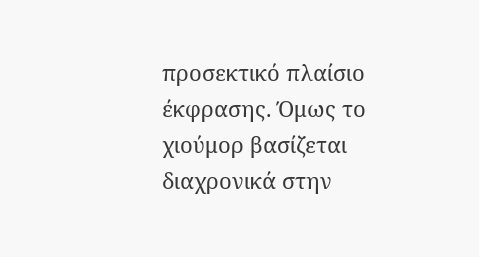προσεκτικό πλαίσιο έκφρασης. Όμως το χιούμορ βασίζεται διαχρονικά στην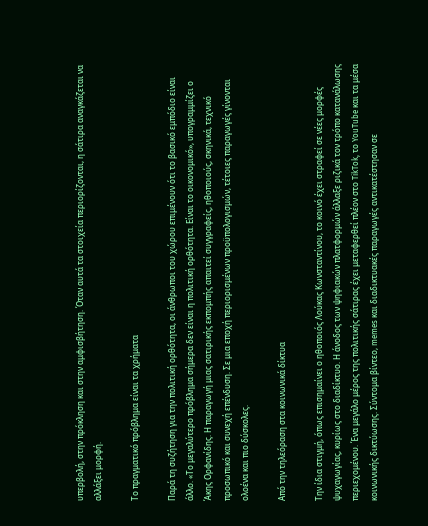υπερβολή, στην πρόκληση και στην αμφισβήτηση. Όταν αυτά τα στοιχεία περιορίζονται, η σάτιρα αναγκάζεται να αλλάξει μορφή.

Το πραγματικό πρόβλημα είναι τα χρήματα

Παρά τη συζήτηση για την πολιτική ορθότητα, οι άνθρωποι του χώρου επιμένουν ότι το βασικό εμπόδιο είναι άλλο. «Το μεγαλύτερο πρόβλημα σήμερα δεν είναι η πολιτική ορθότητα. Είναι το οικονομικό», υπογραμμίζει ο Άκης Ορφανίδης. Η παραγωγή μιας σατιρικής εκπομπής απαιτεί συγγραφείς, ηθοποιούς, σκηνικά, τεχνικό προσωπικό και συνεχή επένδυση. Σε μια εποχή περιορισμένων προϋπολογισμών, τέτοιες παραγωγές γίνονται ολοένα και πιο δύσκολες.

Από την τηλεόραση στα κοινωνικά δίκτυα

Την ίδια στιγμή, όπως επισημαίνει ο ηθοποιός Λούκας Κωνσταντίνου, το κοινό έχει στραφεί σε νέες μορφές ψυχαγωγίας, κυρίως στο διαδίκτυο. Η άνοδος των ψηφιακών πλατφορμών άλλαξε ριζικά τον τρόπο κατανάλωσης περιεχομένου. Ένα μεγάλο μέρος της πολιτικής σάτιρας έχει μεταφερθεί πλέον στο TikTok, το YouTube και τα μέσα κοινωνικής δικτύωσης. Σύντομα βίντεο, memes και διαδικτυακές παραγωγές αντικατέστησαν σε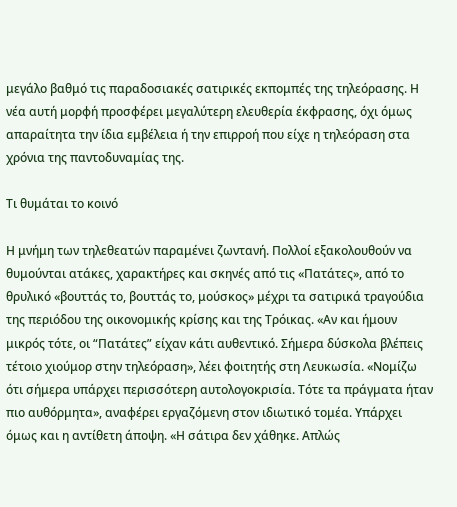μεγάλο βαθμό τις παραδοσιακές σατιρικές εκπομπές της τηλεόρασης. Η νέα αυτή μορφή προσφέρει μεγαλύτερη ελευθερία έκφρασης, όχι όμως απαραίτητα την ίδια εμβέλεια ή την επιρροή που είχε η τηλεόραση στα χρόνια της παντοδυναμίας της.

Τι θυμάται το κοινό

Η μνήμη των τηλεθεατών παραμένει ζωντανή. Πολλοί εξακολουθούν να θυμούνται ατάκες, χαρακτήρες και σκηνές από τις «Πατάτες», από το θρυλικό «βουττάς το, βουττάς το, μούσκος» μέχρι τα σατιρικά τραγούδια της περιόδου της οικονομικής κρίσης και της Τρόικας. «Αν και ήμουν μικρός τότε, οι “Πατάτες” είχαν κάτι αυθεντικό. Σήμερα δύσκολα βλέπεις τέτοιο χιούμορ στην τηλεόραση», λέει φοιτητής στη Λευκωσία. «Νομίζω ότι σήμερα υπάρχει περισσότερη αυτολογοκρισία. Τότε τα πράγματα ήταν πιο αυθόρμητα», αναφέρει εργαζόμενη στον ιδιωτικό τομέα. Υπάρχει όμως και η αντίθετη άποψη. «Η σάτιρα δεν χάθηκε. Απλώς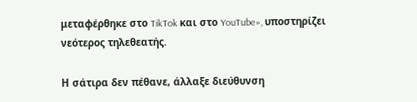μεταφέρθηκε στο TikTok και στο YouTube», υποστηρίζει νεότερος τηλεθεατής.

Η σάτιρα δεν πέθανε, άλλαξε διεύθυνση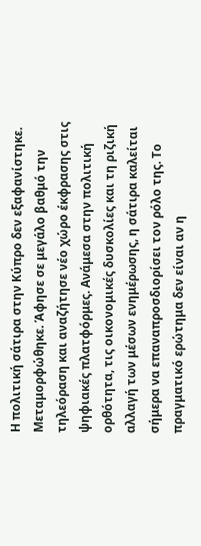Η πολιτική σάτιρα στην Κύπρο δεν εξαφανίστηκε. Μεταμορφώθηκε. Άφησε σε μεγάλο βαθμό την τηλεόραση και αναζήτησε νέο χώρο έκφρασης στις ψηφιακές πλατφόρμες. Ανάμεσα στην πολιτική ορθότητα, τις οικονομικές δυσκολίες και τη ριζική αλλαγή των μέσων ενημέρωσης, η σάτιρα καλείται σήμερα να επαναπροσδιορίσει τον ρόλο της. Το πραγματικό ερώτημα δεν είναι αν η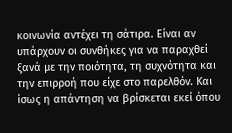κοινωνία αντέχει τη σάτιρα. Είναι αν υπάρχουν οι συνθήκες για να παραχθεί ξανά με την ποιότητα, τη συχνότητα και την επιρροή που είχε στο παρελθόν. Και ίσως η απάντηση να βρίσκεται εκεί όπου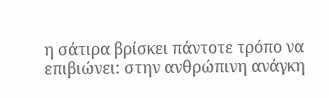η σάτιρα βρίσκει πάντοτε τρόπο να επιβιώνει: στην ανθρώπινη ανάγκη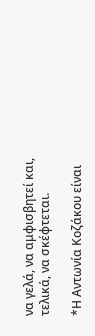να γελά, να αμφισβητεί και, τελικά, να σκέφτεται.

*Η Αντωνία Κοζάκου είναι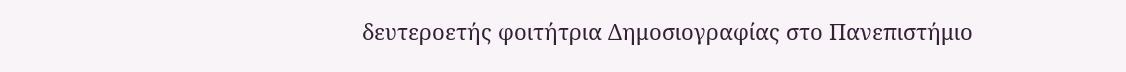δευτεροετής φοιτήτρια Δημοσιογραφίας στο Πανεπιστήμιο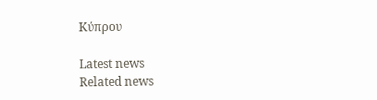Κύπρου

Latest news
Related news